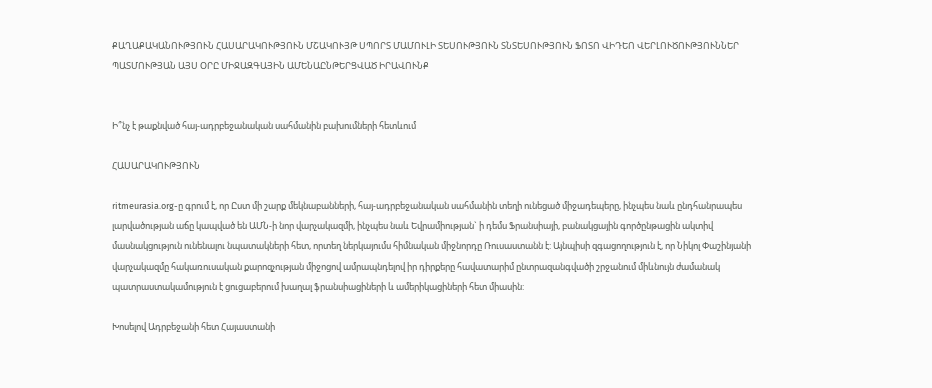ՔԱՂԱՔԱԿԱՆՈՒԹՅՈՒՆ ՀԱՍԱՐԱԿՈՒԹՅՈՒՆ ՄՇԱԿՈՒՅԹ ՍՊՈՐՏ ՄԱՄՈՒԼԻ ՏԵՍՈՒԹՅՈՒՆ ՏՆՏԵՍՈՒԹՅՈՒՆ ՖՈՏՈ ՎԻԴԵՈ ՎԵՐԼՈՒԾՈՒԹՅՈՒՆՆԵՐ ՊԱՏՄՈՒԹՅԱՆ ԱՅՍ ՕՐԸ ՄԻՋԱԶԳԱՅԻՆ ԱՄԵՆԱԸՆԹԵՐՑՎԱԾ ԻՐԱՎՈՒՆՔ


Ի՞նչ է թաքնված հայ-ադրբեջանական սահմանին բախումների հետևում

ՀԱՍԱՐԱԿՈՒԹՅՈՒՆ

ritmeurasia.org-ը գրում է, որ Ըստ մի շարք մեկնաբանների, հայ-ադրբեջանական սահմանին տեղի ունեցած միջադեպերը, ինչպես նաև ընդհանրապես լարվածության աճը կապված են ԱՄՆ-ի նոր վարչակազմի, ինչպես նաև Եվրամիության` ի դեմս Ֆրանսիայի, բանակցային գործընթացին ակտիվ մասնակցություն ունենալու նպատակների հետ, որտեղ ներկայումս հիմնական միջնորդը Ռուսաստանն է: Այնպիսի զգացողություն է, որ Նիկոլ Փաշինյանի վարչակազմը հակառուսական քարոզչության միջոցով ամրապնդելով իր դիրքերը հավատարիմ ընտրազանգվածի շրջանում միևնույն ժամանակ պատրաստակամություն է ցուցաբերում խաղալ ֆրանսիացիների և ամերիկացիների հետ միասին:

Խոսելով Ադրբեջանի հետ Հայաստանի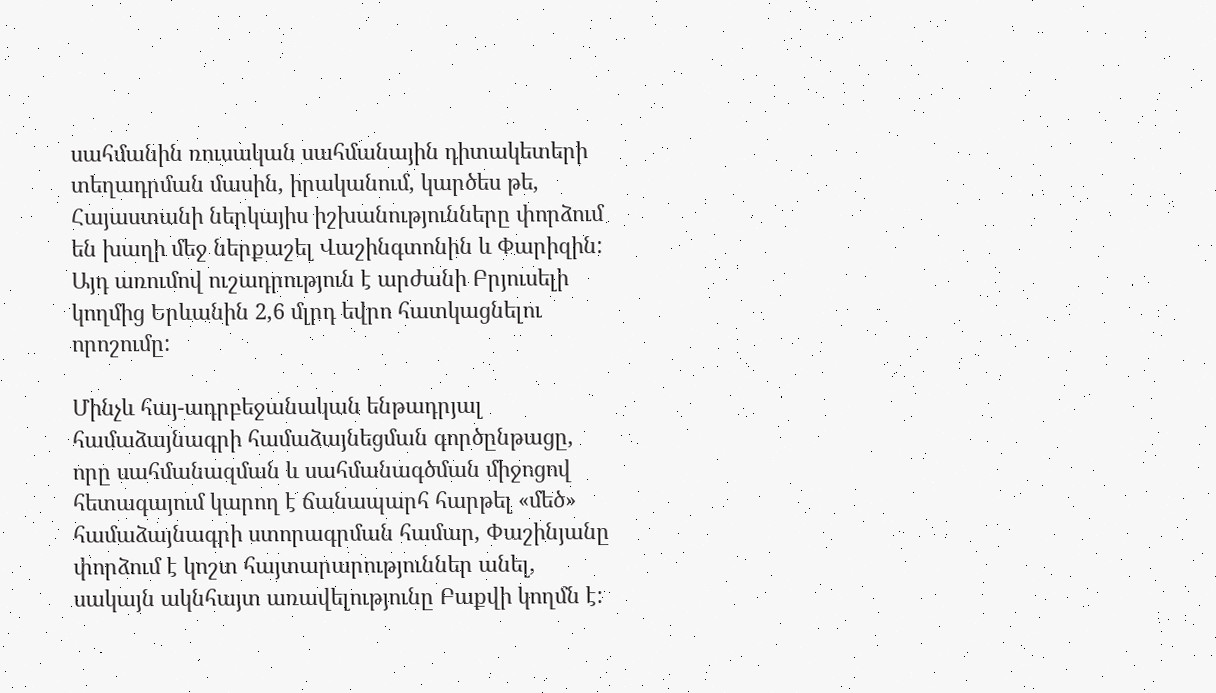սահմանին ռուսական սահմանային դիտակետերի տեղադրման մասին, իրականում, կարծես թե, Հայաստանի ներկայիս իշխանությունները փորձում են խաղի մեջ ներքաշել Վաշինգտոնին և Փարիզին: Այդ առումով ուշադրություն է արժանի Բրյուսելի կողմից Երևանին 2,6 մլրդ եվրո հատկացնելու որոշումը:

Մինչև հայ-ադրբեջանական ենթադրյալ համաձայնագրի համաձայնեցման գործընթացը, որը սահմանազման և սահմանագծման միջոցով հետագայում կարող է ճանապարհ հարթել «մեծ» համաձայնագրի ստորագրման համար, Փաշինյանը փորձում է կոշտ հայտարարություններ անել, սակայն ակնհայտ առավելությունը Բաքվի կողմն է: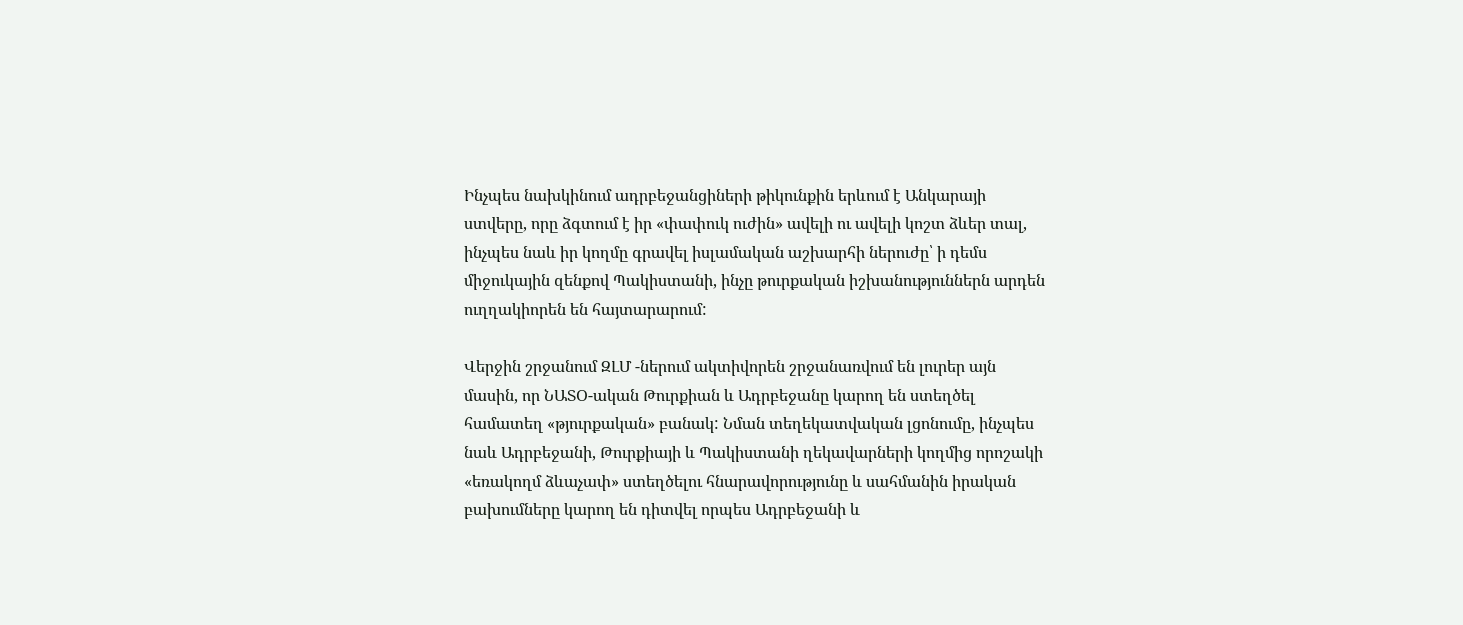Ինչպես նախկինում ադրբեջանցիների թիկունքին երևում է Անկարայի ստվերը, որը ձգտում է իր «փափուկ ուժին» ավելի ու ավելի կոշտ ձևեր տալ, ինչպես նաև իր կողմը գրավել իսլամական աշխարհի ներուժը՝ ի դեմս միջուկային զենքով Պակիստանի, ինչը թուրքական իշխանություններն արդեն ուղղակիորեն են հայտարարում:

Վերջին շրջանում ԶԼՄ -ներում ակտիվորեն շրջանառվում են լուրեր այն մասին, որ ՆԱՏՕ-ական Թուրքիան և Ադրբեջանը կարող են ստեղծել համատեղ «թյուրքական» բանակ: Նման տեղեկատվական լցոնումը, ինչպես նաև Ադրբեջանի, Թուրքիայի և Պակիստանի ղեկավարների կողմից որոշակի «եռակողմ ձևաչափ» ստեղծելու հնարավորությունը և սահմանին իրական բախումները կարող են դիտվել որպես Ադրբեջանի և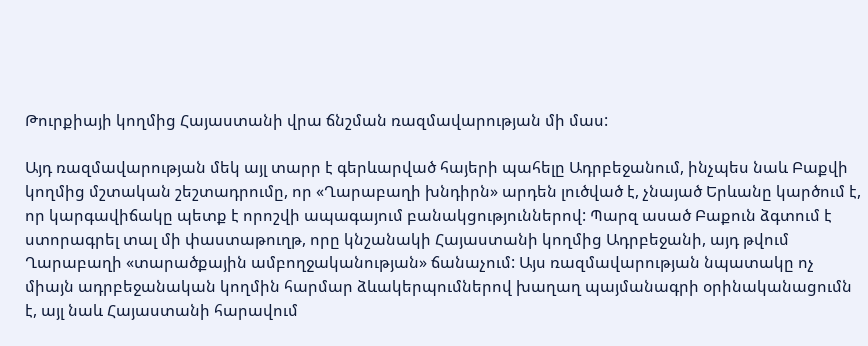Թուրքիայի կողմից Հայաստանի վրա ճնշման ռազմավարության մի մաս:

Այդ ռազմավարության մեկ այլ տարր է գերևարված հայերի պահելը Ադրբեջանում, ինչպես նաև Բաքվի կողմից մշտական շեշտադրումը, որ «Ղարաբաղի խնդիրն» արդեն լուծված է, չնայած Երևանը կարծում է, որ կարգավիճակը պետք է որոշվի ապագայում բանակցություններով: Պարզ ասած Բաքուն ձգտում է ստորագրել տալ մի փաստաթուղթ, որը կնշանակի Հայաստանի կողմից Ադրբեջանի, այդ թվում Ղարաբաղի «տարածքային ամբողջականության» ճանաչում: Այս ռազմավարության նպատակը ոչ միայն ադրբեջանական կողմին հարմար ձևակերպումներով խաղաղ պայմանագրի օրինականացումն է, այլ նաև Հայաստանի հարավում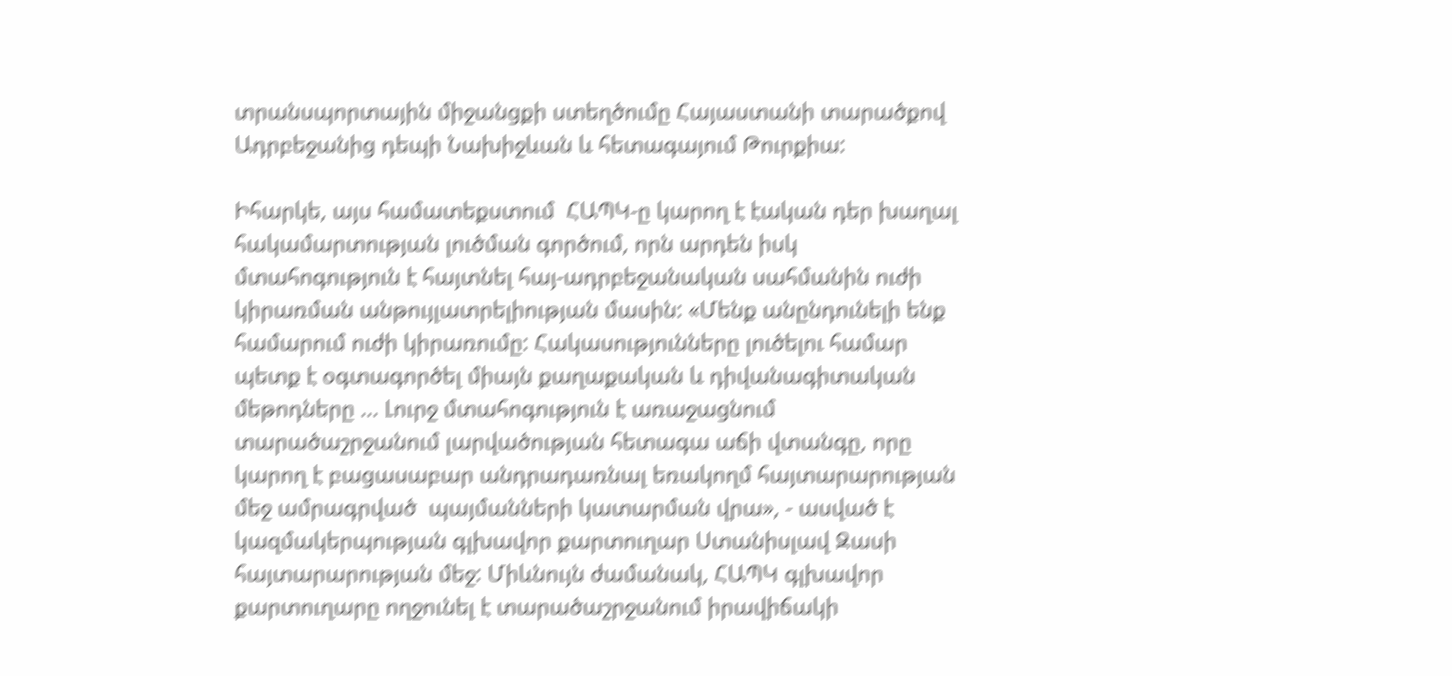տրանսպորտային միջանցքի ստեղծումը Հայաստանի տարածքով Ադրբեջանից դեպի Նախիջևան և հետագայում Թուրքիա:

Իհարկե, այս համատեքստում  ՀԱՊԿ-ը կարող է էական դեր խաղալ հակամարտության լուծման գործում, որն արդեն իսկ մտահոգություն է հայտնել հայ-ադրբեջանական սահմանին ուժի կիրառման անթույլատրելիության մասին: «Մենք անընդունելի ենք համարում ուժի կիրառումը: Հակասությունները լուծելու համար պետք է օգտագործել միայն քաղաքական և դիվանագիտական մեթոդները ... Լուրջ մտահոգություն է առաջացնում տարածաշրջանում լարվածության հետագա աճի վտանգը, որը կարող է բացասաբար անդրադառնալ եռակողմ հայտարարության մեջ ամրագրված  պայմանների կատարման վրա», - ասված է կազմակերպության գլխավոր քարտուղար Ստանիսլավ Զասի հայտարարության մեջ: Միևնույն ժամանակ, ՀԱՊԿ գլխավոր քարտուղարը ողջունել է տարածաշրջանում իրավիճակի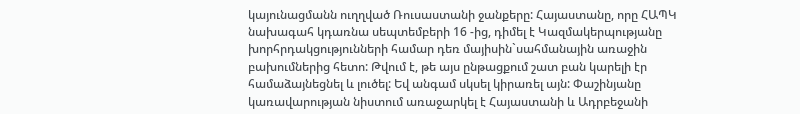կայունացմանն ուղղված Ռուսաստանի ջանքերը: Հայաստանը, որը ՀԱՊԿ նախագահ կդառնա սեպտեմբերի 16 -ից, դիմել է Կազմակերպությանը խորհրդակցությունների համար դեռ մայիսին`սահմանային առաջին բախումներից հետո: Թվում է, թե այս ընթացքում շատ բան կարելի էր համաձայնեցնել և լուծել: Եվ անգամ սկսել կիրառել այն: Փաշինյանը կառավարության նիստում առաջարկել է Հայաստանի և Ադրբեջանի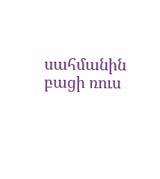սահմանին  բացի ռուս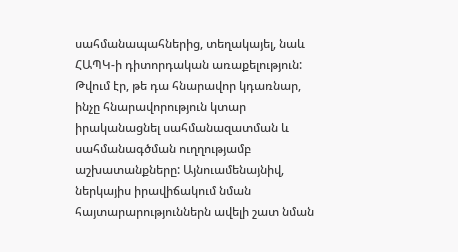սահմանապահներից, տեղակայել, նաև ՀԱՊԿ-ի դիտորդական առաքելություն: Թվում էր, թե դա հնարավոր կդառնար, ինչը հնարավորություն կտար իրականացնել սահմանազատման և սահմանագծման ուղղությամբ աշխատանքները: Այնուամենայնիվ, ներկայիս իրավիճակում նման հայտարարություններն ավելի շատ նման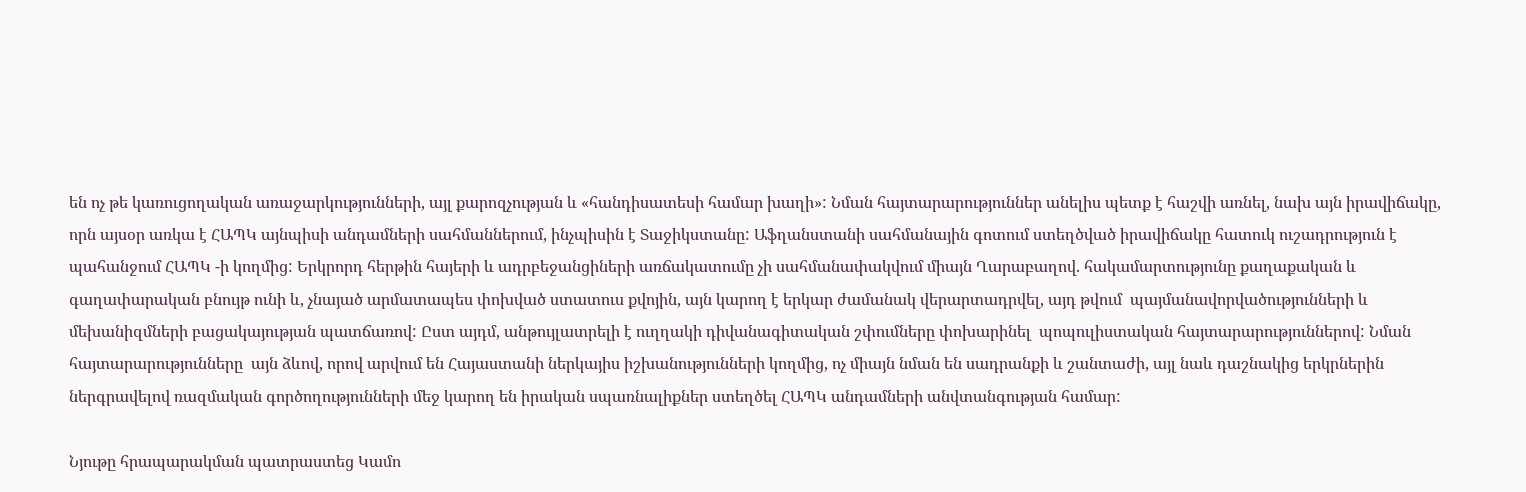են ոչ թե կառուցողական առաջարկությունների, այլ քարոզչության և «հանդիսատեսի համար խաղի»: Նման հայտարարություններ անելիս պետք է հաշվի առնել, նախ այն իրավիճակը, որն այսօր առկա է ՀԱՊԿ այնպիսի անդամների սահմաններում, ինչպիսին է Տաջիկստանը: Աֆղանստանի սահմանային գոտում ստեղծված իրավիճակը հատուկ ուշադրություն է պահանջում ՀԱՊԿ -ի կողմից: Երկրորդ հերթին հայերի և ադրբեջանցիների առճակատումը չի սահմանափակվում միայն Ղարաբաղով. հակամարտությունը քաղաքական և գաղափարական բնույթ ունի և, չնայած արմատապես փոխված ստատուս քվոյին, այն կարող է երկար ժամանակ վերարտադրվել, այդ թվում  պայմանավորվածությունների և մեխանիզմների բացակայության պատճառով: Ըստ այդմ, անթույլատրելի է ուղղակի դիվանագիտական շփումները փոխարինել  պոպուլիստական հայտարարություններով: Նման հայտարարությունները  այն ձևով, որով արվում են Հայաստանի ներկայիս իշխանությունների կողմից, ոչ միայն նման են սադրանքի և շանտաժի, այլ նաև դաշնակից երկրներին ներգրավելով ռազմական գործողությունների մեջ կարող են իրական սպառնալիքներ ստեղծել ՀԱՊԿ անդամների անվտանգության համար:

Նյութը հրապարակման պատրաստեց Կամո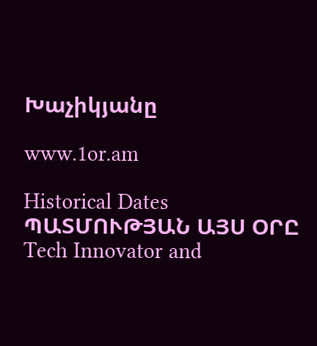Խաչիկյանը

www.1or.am

Historical Dates ՊԱՏՄՈՒԹՅԱՆ ԱՅՍ ՕՐԸ
Tech Innovator and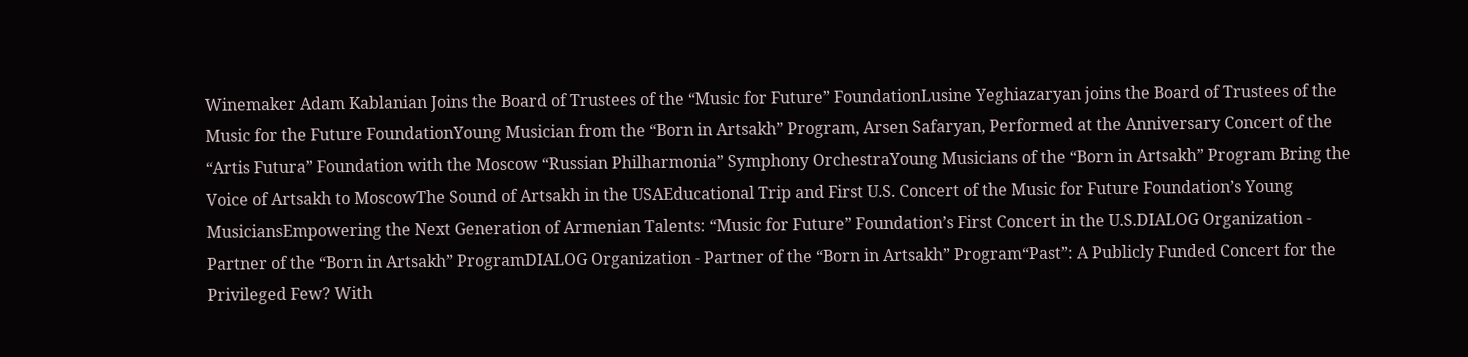Winemaker Adam Kablanian Joins the Board of Trustees of the “Music for Future” FoundationLusine Yeghiazaryan joins the Board of Trustees of the Music for the Future FoundationYoung Musician from the “Born in Artsakh” Program, Arsen Safaryan, Performed at the Anniversary Concert of the “Artis Futura” Foundation with the Moscow “Russian Philharmonia” Symphony OrchestraYoung Musicians of the “Born in Artsakh” Program Bring the Voice of Artsakh to MoscowThe Sound of Artsakh in the USAEducational Trip and First U.S. Concert of the Music for Future Foundation’s Young MusiciansEmpowering the Next Generation of Armenian Talents: “Music for Future” Foundation’s First Concert in the U.S.DIALOG Organization - Partner of the “Born in Artsakh” ProgramDIALOG Organization - Partner of the “Born in Artsakh” Program“Past”: A Publicly Funded Concert for the Privileged Few? With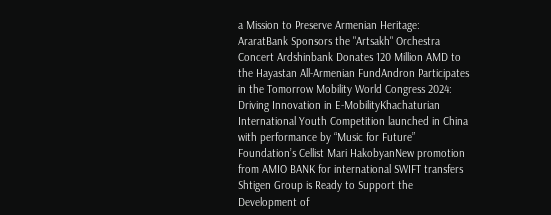a Mission to Preserve Armenian Heritage: AraratBank Sponsors the "Artsakh" Orchestra Concert Ardshinbank Donates 120 Million AMD to the Hayastan All-Armenian FundAndron Participates in the Tomorrow Mobility World Congress 2024: Driving Innovation in E-MobilityKhachaturian International Youth Competition launched in China with performance by “Music for Future” Foundation’s Cellist Mari HakobyanNew promotion from AMIO BANK for international SWIFT transfers Shtigen Group is Ready to Support the Development of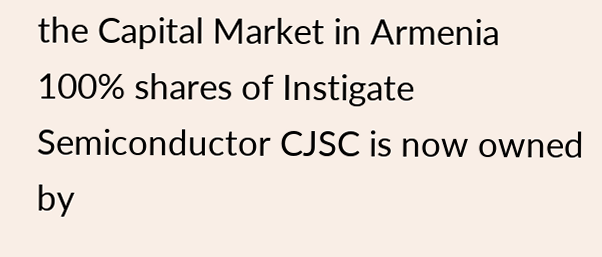the Capital Market in Armenia 100% shares of Instigate Semiconductor CJSC is now owned by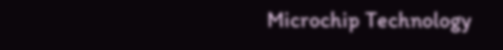Microchip Technology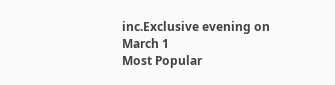inc.Exclusive evening on March 1
Most Popular